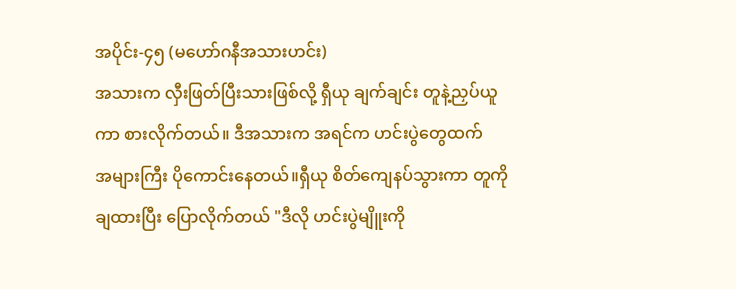အပိုင်း-၄၅ (မဟော်ဂနီအသားဟင်း)
အသားက လှီးဖြတ်ပြီးသားဖြစ်လို့ ရှီယု ချက်ချင်း တူနဲ့ညှပ်ယူကာ စားလိုက်တယ်။ ဒီအသားက အရင်က ဟင်းပွဲတွေထက်
အများကြီး ပိုကောင်းနေတယ်။ရှီယု စိတ်ကျေနပ်သွားကာ တူကို ချထားပြီး ပြောလိုက်တယ် "ဒီလို ဟင်းပွဲမျိူးကို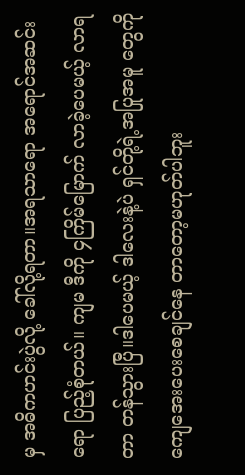မှ အဓိကဟင်းပွဲလို့ ခေါ်လို့ရတာ။အရသာရော အရောင်အဆင်းရော ပြည့်စုံတယ်။ ကျမ ဒီကို ၄ကြိမ်မြောက် လာခဲ့ပေမယ့် လာရတာ တန်သွားပြီ။ဒါပေမယ့် ဒါလေးနဲ့ပဲ ရှင်တို့ရဲ့အပြုအမူ တွေကို ကျေအေးပေးစေချင်နေ တာတော့မဟုတ်ပါဘူး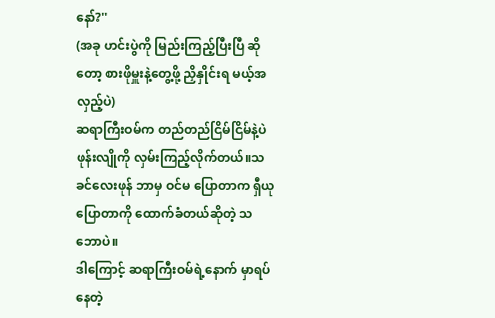နော်?''
(အခု ဟင်းပွဲကို မြည်းကြည့်ပြီးပြီ ဆိုတော့ စားဖိုမှူးနဲ့တွေ့ဖို့ ညှိနှိုင်းရ မယ့်အလှည့်ပဲ)
ဆရာကြီးဝမ်က တည်တည်ငြိမ်ငြိမ်နဲ့ပဲ ဖုန်းလျိုကို လှမ်းကြည့်လိုက်တယ်။သခင်လေးဖုန် ဘာမှ ဝင်မ ပြောတာက ရှီယုပြောတာကို ထောက်ခံတယ်ဆိုတဲ့ သဘောပဲ။
ဒါကြောင့် ဆရာကြီးဝမ်ရဲ့နောက် မှာရပ်နေတဲ့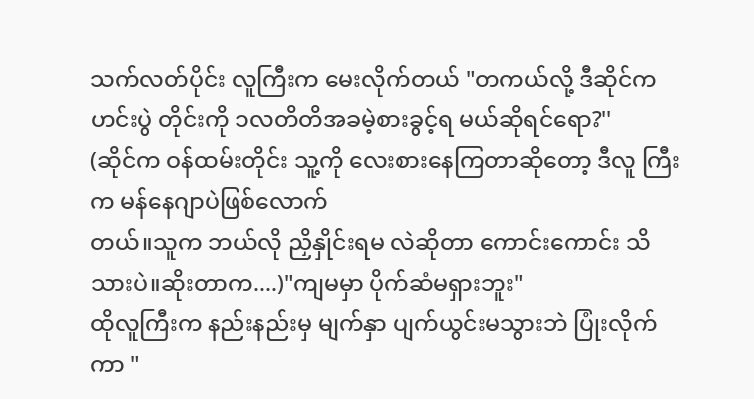သက်လတ်ပိုင်း လူကြီးက မေးလိုက်တယ် "တကယ်လို့ ဒီဆိုင်က ဟင်းပွဲ တိုင်းကို ၁လတိတိအခမဲ့စားခွင့်ရ မယ်ဆိုရင်ရော?''
(ဆိုင်က ဝန်ထမ်းတိုင်း သူ့ကို လေးစားနေကြတာဆိုတော့ ဒီလူ ကြီးက မန်နေဂျာပဲဖြစ်လောက်
တယ်။သူက ဘယ်လို ညှိနှိုင်းရမ လဲဆိုတာ ကောင်းကောင်း သိသားပဲ။ဆိုးတာက....)"ကျမမှာ ပိုက်ဆံမရှားဘူး"
ထိုလူကြီးက နည်းနည်းမှ မျက်နှာ ပျက်ယွင်းမသွားဘဲ ပြုံးလိုက်ကာ "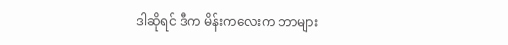ဒါဆိုရင် ဒီက မိန်းကလေးက ဘာများ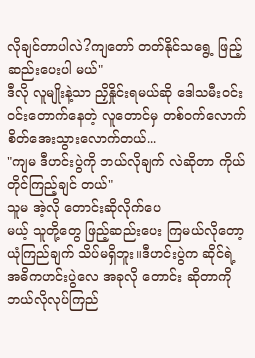လိုချင်တာပါလဲ?ကျတော် တတ်နိုင်သရွေ့ ဖြည့်ဆည်းပေးပါ မယ်"
ဒီလို လူမျိုးနဲ့သာ ညှိနှိုင်းရမယ်ဆို ဒေါသမီးဝင်းဝင်းတောက်နေတဲ့ လူတောင်မှ တစ်ဝက်လောက် စိတ်အေးသွားလောက်တယ်...
"ကျမ ဒီဟင်းပွဲကို ဘယ်လိုချက် လဲဆိုတာ ကိုယ်တိုင်ကြည့်ချင် တယ်"
သူမ အဲ့လို တောင်းဆိုလိုက်ပေ
မယ့် သူတို့တွေ ဖြည့်ဆည်းပေး ကြမယ်လိုတော့ ယုံကြည်ချက် သိပ်မရှိဘူး။ဒီဟင်းပွဲက ဆိုင်ရဲ့ အဓိကဟင်းပွဲလေ အခုလို တောင်း ဆိုတာကို ဘယ်လိုလုပ်ကြည်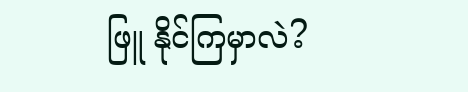ဖြူ နိုင်ကြမှာလဲ?